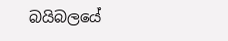බයිබලයේ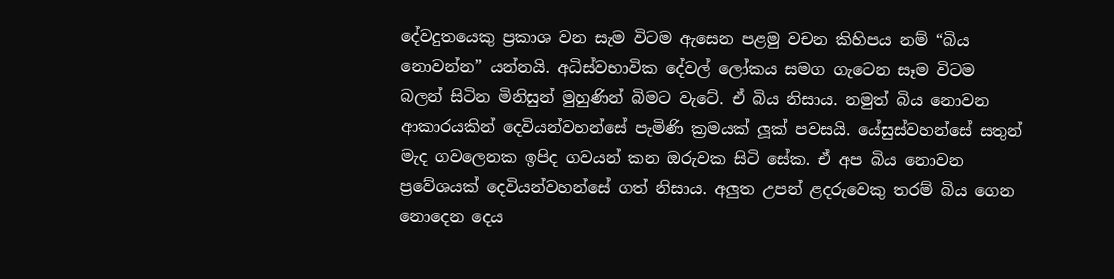දේවදුතයෙකු ප්‍රකාශ වන සැම විටම ඇසෙන පළමු වචන කිහිපය නම් “බිය නොවන්න” යන්නයි. අධිස්වභාවික දේවල් ලෝකය සමග ගැටෙන සෑම විටම බලන් සිටින මිනිසුන් මුහුණින් බිමට වැටේ. ඒ බිය නිසාය. නමුත් බිය නොවන ආකාරයකින් දෙවියන්වහන්සේ පැමිණි ක්‍රමයක් ලූක් පවසයි. යේසුස්වහන්සේ සතුන් මැද ගවලෙනක ඉපිද ගවයන් කන ඔරුවක සිටි සේක. ඒ අප බිය නොවන ප්‍රවේශයක් දෙවියන්වහන්සේ ගත් නිසාය. අලුත උපන් ළදරුවෙකු තරම් බිය ගෙන නොදෙන දෙය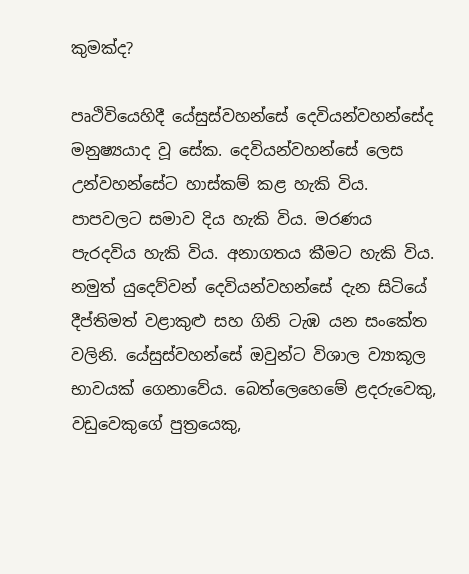කුමක්ද?

පෘථිවියෙහිදී යේසුස්වහන්සේ දෙවියන්වහන්සේද මනුෂ්‍යයාද වූ සේක. දෙවියන්වහන්සේ ලෙස උන්වහන්සේට හාස්කම් කළ හැකි විය. පාපවලට සමාව දිය හැකි විය. මරණය පැරදවිය හැකි විය. අනාගතය කීමට හැකි විය. නමුත් යුදෙව්වන් දෙවියන්වහන්සේ දැන සිටියේ දීප්තිමත් වළාකුළු සහ ගිනි ටැඹ යන සංකේත වලිනි. යේසුස්වහන්සේ ඔවුන්ට විශාල ව්‍යාකූල භාවයක් ගෙනාවේය. බෙත්ලෙහෙමේ ළදරුවෙකු, වඩුවෙකුගේ පුත්‍රයෙකු,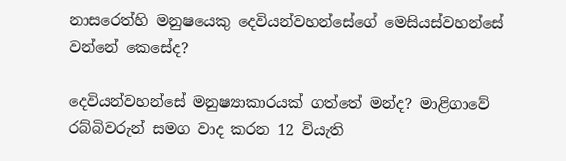නාසරෙත්හි මනුෂයෙකු දෙවියන්වහන්සේගේ මෙසියස්වහන්සේ වන්නේ කෙසේද?

දෙවියන්වහන්සේ මනුෂ්‍යාකාරයක් ගත්තේ මන්ද? මාළිගාවේ රබ්බිවරුන් සමග වාද කරන 12 වියැති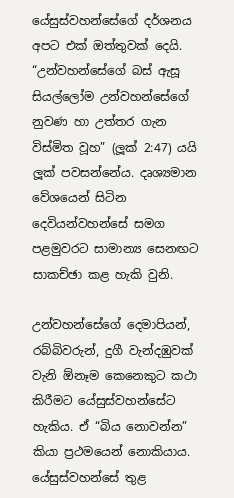යේසුස්වහන්සේගේ දර්ශනය අපට එක් ඔත්තුවක් දෙයි. “උන්වහන්සේගේ බස් ඇසූ සියල්ලෝම උන්වහන්සේගේ නුවණ හා උත්තර ගැන විස්මිත වූහ” (ලූක් 2:47) යයි ලූක් පවසන්නේය. දෘශ්‍යමාන වේශයෙන් සිටින දෙවියන්වහන්සේ සමග පළමුවරට සාමාන්‍ය සෙනඟට සාකච්ඡා කළ හැකි වුනි.

උන්වහන්සේගේ දෙමාපියන්, රබ්බිවරුන්, දුගී වැන්දඹුවක් වැනි ඕනෑම කෙනෙකුට කථා කිරීමට යේසුස්වහන්සේට හැකිය. ඒ “බිය නොවන්න” කියා ප්‍රථමයෙන් නොකියාය. යේසුස්වහන්සේ තුළ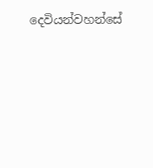දෙවියන්වහන්සේ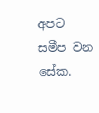අපට සමීප වන සේක.